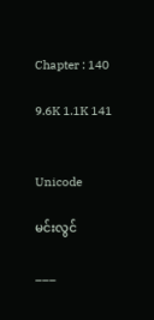Chapter : 140

9.6K 1.1K 141


Unicode

မင်းလွင်

___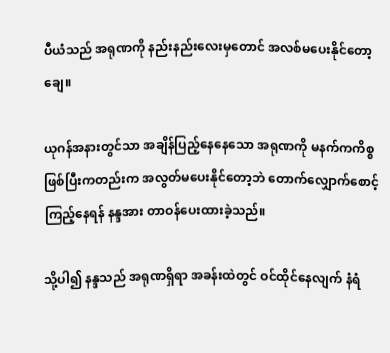ပီယံသည် အရုဏကို နည်းနည်းလေးမှတောင် အလစ်မပေးနိုင်တော့ချေ။

ယုဂန်အနားတွင်သာ အချိန်ပြည့်နေနေသော အရုဏကို မနက်ကကိစ္စ ဖြစ်ပြီးကတည်းက အလွတ်မပေးနိုင်တော့ဘဲ တောက်လျှောက်စောင့်ကြည့်နေရန် နန္ဒအား တာဝန်ပေးထားခဲ့သည်။

သို့ပါ၍ နန္ဒသည် အရုဏရှိရာ အခန်းထဲတွင် ဝင်ထိုင်နေလျက် နံရံ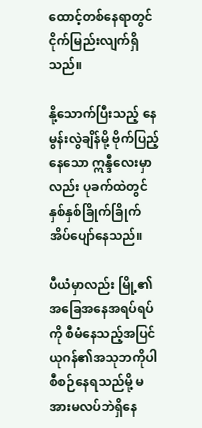ထောင့်တစ်နေရာတွင် ငိုက်မြည်းလျက်ရှိသည်။

နို့သောက်ပြီးသည့် နေမွန်းလွဲချိန်မို့ ဗိုက်ပြည့်နေသော ဣန္ဒီလေးမှာလည်း ပုခက်ထဲတွင် နှစ်နှစ်ခြိုက်ခြိုက် အိပ်ပျော်နေသည်။

ပီယံမှာလည်း မြို့၏အခြေအနေအရပ်ရပ်ကို စီမံနေသည့်အပြင် ယုဂန်၏အသုဘကိုပါ စီစဉ်နေရသည်မို့ မအားမလပ်ဘဲရှိနေ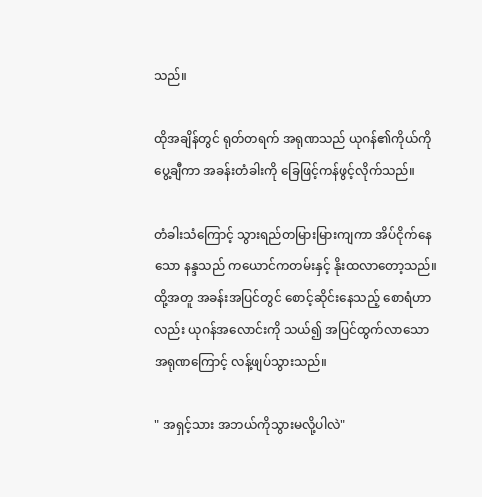သည်။

ထိုအချိန်တွင် ရုတ်တရက် အရုဏသည် ယုဂန်၏ကိုယ်ကို ပွေ့ချီကာ အခန်းတံခါးကို ခြေဖြင့်ကန်ဖွင့်လိုက်သည်။

တံခါးသံကြောင့် သွားရည်တမြားမြားကျကာ အိပ်ငိုက်နေသော နန္ဒသည် ကယောင်ကတမ်းနှင့် နိုးထလာတော့သည်။ ထို့အတူ အခန်းအပြင်တွင် စောင့်ဆိုင်းနေသည့် စောရံဟာလည်း ယုဂန်အလောင်းကို သယ်၍ အပြင်ထွက်လာသော အရုဏကြောင့် လန့်ဖျပ်သွားသည်။

" အရှင့်သား အဘယ်ကိုသွားမလို့ပါလဲ"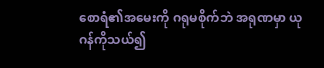စောရံ၏အမေးကို ဂရုမစိုက်ဘဲ အရုဏမှာ ယုဂန်ကိုသယ်၍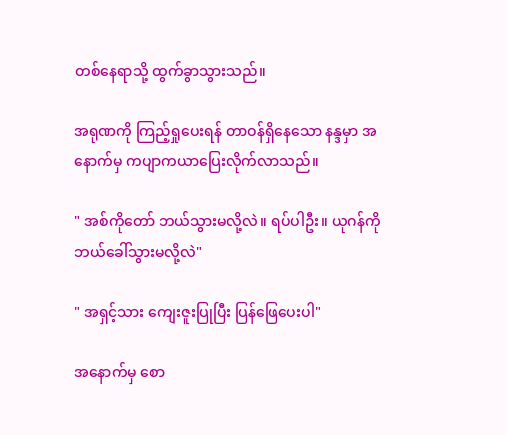တစ်နေရာသို့ ထွက်ခွာသွားသည်။

အရုဏကို ကြည့်ရှုပေးရန် တာဝန်ရှိနေသော နန္ဒမှာ အနောက်မှ ကပျာကယာပြေးလိုက်လာသည်။

" အစ်ကိုတော် ဘယ်သွားမလို့လဲ။ ရပ်ပါဦး။ ယုဂန်ကို ဘယ်ခေါ်သွားမလို့လဲ"

" အရှင့်သား ကျေးဇူးပြုပြီး ပြန်ဖြေပေးပါ"

အနောက်မှ စော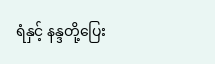ရံနှင့် နန္ဒတို့ပြေး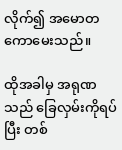လိုက်၍ အမောတကောမေးသည်။

ထိုအခါမှ အရုဏသည် ခြေလှမ်းကိုရပ်ပြီး တစ်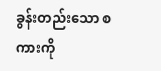ခွန်းတည်းသော စကားကို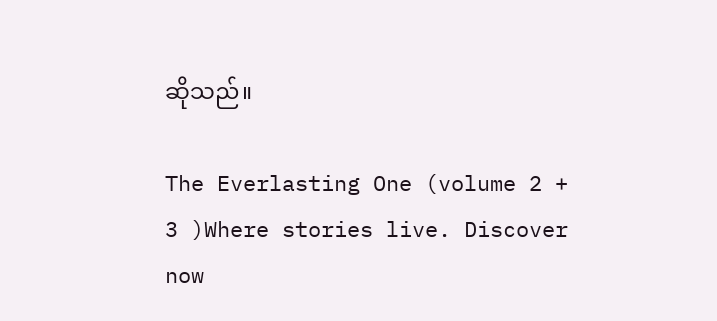ဆိုသည်။

The Everlasting One (volume 2 + 3 )Where stories live. Discover now